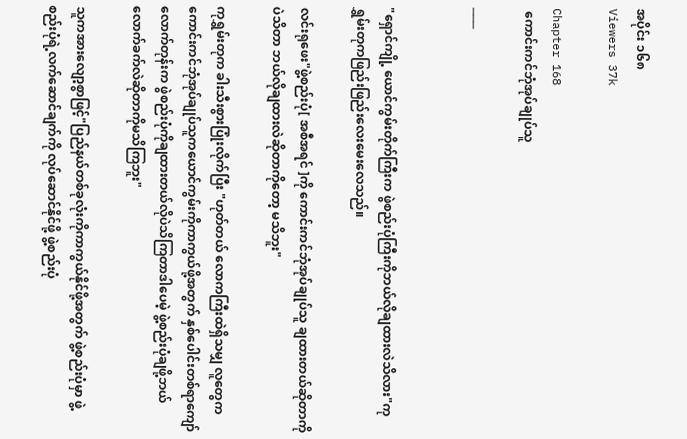အပိုင်း ၁၆၈
Viewers 37k

Chapter 168
 ကောင်းကင်ဘုံအုပ်ချုပ်သူ

───


"ရှောင်ကျို့ ယောင်ကွမ်းတိုက်ကြီးက ဖွဲစည်းပုံကြီးကိုဘယ်လိုချထားလဲသိလား"ကုရွှမ်းတုကဖြည်းဖြည်းလေးမေးလေသည်။

လင်းရုဖေး"ဖွဲ့စည်းပုံ[ အစီအရင် ]ကို ကောင်းကင်ဘုံအုပ်ချုပ်သူ ချထားတယ်ဆိုတာကိုပဲသိတာ ဘယ်လိုချထားလဲဆိုတာကိုတော့ မသိဘူး"

ကုရွှမ်းတုက ခါးသီးစွားပြုံးလိုက်ပြီး "ဟုတ်တယ် လောကကြီးထဲရှိသမျှ လူတွေကကောင်းကင်ဘုံအုပ်ချုပ်သူကယောင်ကွမ်းကိုကာကွယ်ဖို့အတွက် နှစ်ပေါင်းတစ်ရာကျော်လောက်တုန်းက ဖွဲစည်းပုံကိုချထားတယ်လိုပဲသိကြတာဒါပေမဲ့ ဖွဲ့စည်းပုံချဖို့ဘယ်လောက်ခက်လဲဆိုတာကိုမသိကြဘူး"

သူကအားလျော့စွာဖြင့်"ပြည်နယ်တစ်ခုလုံးကိုကာကွယ်နိုင်ဖို့အတွက် ဖွဲ့စည်းပုံမှာ ဖွဲ့စည်းပုံရဲ့လက်ဆောင်ချက်ကို လုပ်ဆောင်နိုင်ဖို့ ‌ဖွဲ့စည်းပုံ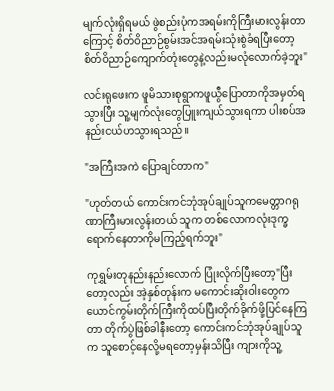မျက်လုံးရှိရမယ် ဖွဲစည်းပုံကအရမ်းကိုကြီးမားလွန်းတာကြောင့် စိတ်ဝိညာဉ်စွမ်းအင်အရမ်းသုံးစွဲခံရပြီးတော့ စိတ်ဝိညာဉ်ကျောက်တုံးတွေနဲ့လည်းမလုံလောက်ခဲ့ဘူး"

လင်းရုဖေးက ဖူမိသားစုရွာကဖူယွီပြောတာကိုအမှတ်ရသွားပြီး သူ့မျက်လုံးတွေပြူးကျယ်သွားရကာ ပါးစပ်အနည်းငယ်ဟသွားရသည်။

"အကြီးအကဲ ပြောချင်တာက"

"ဟုတ်တယ် ကောင်းကင်ဘုံအုပ်ချုပ်သူကမေတ္တာဂရုဏာကြီးမားလွန်းတယ် သူက တစ်လောကလုံးဒုက္ခရောက်နေတာကိုမကြည့်ရက်ဘူး"

ကုရွှမ်းတုနည်းနည်းလောက် ပြုံးလိုက်ပြီးတော့"ပြီးတော့လည်း အဲ့နှစ်တုန်းက မကောင်းဆိုးဝါးတွေက ယောင်ကွမ်းတိုက်ကြီးကိုထပ်ပြီးတိုက်ခိုက်ဖို့ပြင်နေကြတာ တိုက်ပွဲဖြစ်ခါနီးတော့ ကောင်းကင်ဘုံအုပ်ချုပ်သူက သူစောင့်‌နေလို့မရတော့မှန်းသိပြီး ကျားကိုသူ့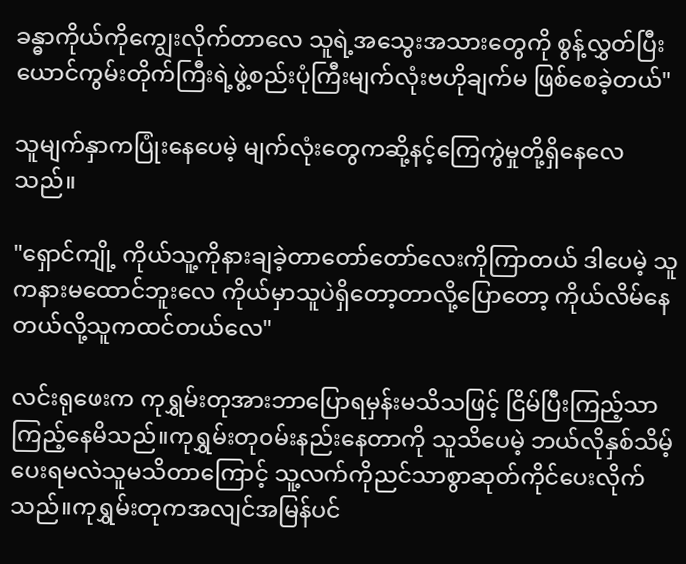ခန္ဓာကိုယ်ကိုကျွေးလိုက်တာလေ သူရဲ့အသွေးအသားတွေကို စွန့်လွှတ်ပြီး ယောင်ကွမ်းတိုက်ကြီးရဲ့ဖွဲ့စည်းပုံကြီးမျက်လုံးဗဟိုချက်မ ဖြစ်စေခဲ့တယ်"

သူမျက်နှာကပြုံးနေပေမဲ့ မျက်လုံးတွေကဆို့နင့်ကြေကွဲမှုတို့ရှိနေလေသည်။

"ရှောင်ကျို့ ကိုယ်သူ့ကိုနားချခဲ့တာတော်တော်လေးကိုကြာတယ် ဒါပေမဲ့ သူကနားမထောင်ဘူးလေ ကိုယ်မှာသူပဲရှိတော့တာလို့ပြောတော့ ကိုယ်လိမ်နေတယ်လို့သူကထင်တယ်လေ"

လင်းရုဖေးက ကုရွှမ်းတုအားဘာပြောရမှန်းမသိသဖြင့် ငြိမ်ပြီးကြည့်သာကြည့်နေမိသည်။ကုရွှမ်းတု၀မ်းနည်းနေတာကို သူသိပေမဲ့ ဘယ်လိုနှစ်သိမ့်ပေးရမလဲသူမသိတာကြောင့် သူ့လက်ကိုညင်သာစွာဆုတ်ကိုင်ပေးလိုက်သည်။ကုရွှမ်းတုကအလျင်အမြန်ပင်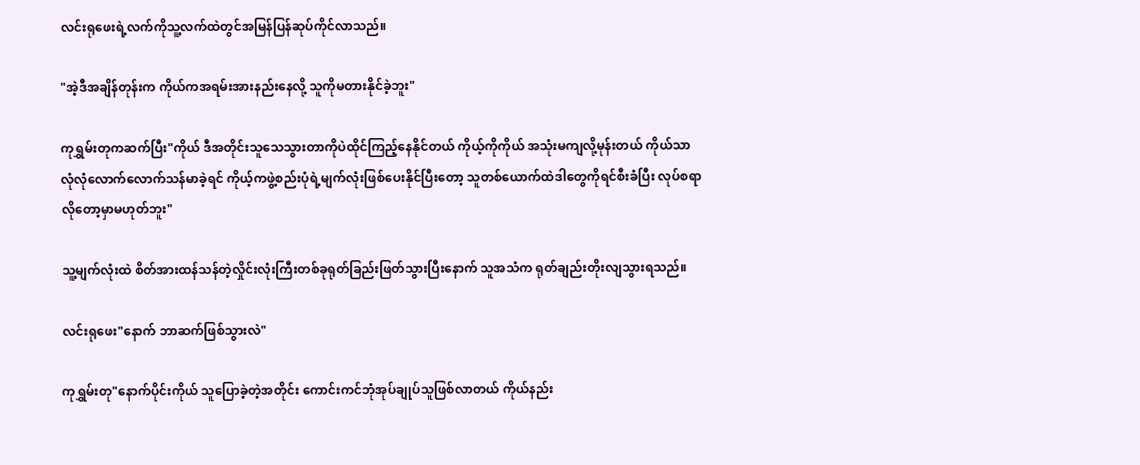လင်းရုဖေးရဲ့လက်ကိုသူ့လက်ထဲတွင်အမြန်ပြန်ဆုပ်ကိုင်လာသည်။

"အဲ့ဒီအချိန်တုန်းက ကိုယ်ကအရမ်းအားနည်းနေလို့ သူကိုမတားနိုင်ခဲ့ဘူး"

ကုရွှမ်းတုကဆက်ပြီး"ကိုယ် ဒီအတိုင်းသူသေသွားတာကိုပဲထိုင်ကြည့်နေနိုင်တယ် ကိုယ့်ကိုကိုယ် အသုံးမကျလို့မုန်းတယ် ကိုယ်သာလုံလုံလောက်လောက်သန်မာခဲ့ရင် ကိုယ့်ကဖွဲ့စည်းပုံရဲ့မျက်လုံးဖြစ်ပေးနိုင်ပြီးတော့ သူတစ်ယောက်ထဲဒါတွေကိုရင်စီးခံပြီး လုပ်စရာလိုတော့မှာမဟုတ်ဘူး"

သူ့မျက်လုံးထဲ စိတ်အားထန်သန်တဲ့လှိုင်းလုံးကြီးတစ်ခုရုတ်ခြည်းဖြတ်သွားပြီးနောက် သူအသံက ရုတ်ချည်းတိုးလျသွားရသည်။

လင်းရုဖေး"နောက် ဘာဆက်ဖြစ်သွားလဲ"

ကုရွှမ်းတု"နောက်ပိုင်းကိုယ် သူပြောခဲ့တဲ့အတိုင်း ကောင်းကင်ဘုံအုပ်ချုပ်သူဖြစ်လာတယ် ကိုယ်နည်း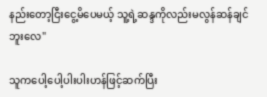နည်းတော့ငြီးငွေ့မိပေမယ့် သူ့ရဲ့ဆ‌န္ဒကိုလည်းမလွန်ဆန်ချင်ဘူးလေ"

သူကပေါ့ပေါ့ပါးပါးဟန်ဖြင့်ဆက်ပြီး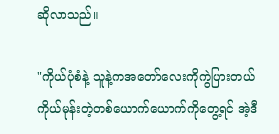ဆိုလာသည်။

"ကိုယ်ပုံစံနဲ့ သူနဲ့ကအတော်လေးကိုကွဲပြားတယ် ကိုယ်မုန်းတဲ့တစ်ယောက်ယောက်ကိုတွေ့ရင် အဲ့ဒီ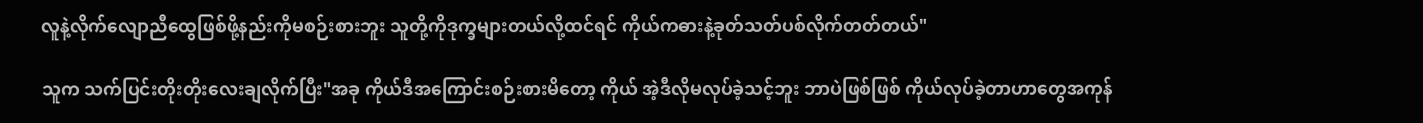လူနဲ့လိုက်လျောညီထွေဖြစ်ဖို့နည်းကိုမစဉ်းစားဘူး သူတို့ကိုဒုက္ခများတယ်လို့ထင်ရင် ကိုယ်ကဓားနဲ့ခုတ်သတ်ပစ်လိုက်တတ်တယ်"

သူက သက်ပြင်းတိုးတိုးလေးချလိုက်ပြီး"အခု ကိုယ်ဒီအကြောင်းစဉ်းစားမိတော့ ကိုယ် အဲ့ဒီလိုမလုပ်ခဲ့သင့်ဘူး ဘာပဲဖြစ်ဖြစ် ကိုယ်လုပ်ခဲ့တာဟာတွေအကုန်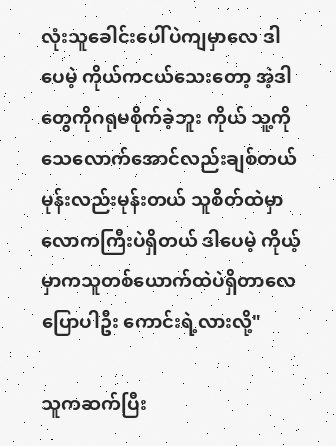လုံး‌သူခေါင်းပေါ်ပဲကျမှာလေ ဒါပေမဲ့ ကိုယ်ကငယ်သေးတော့ အဲ့ဒါတွေကိုဂရုမစိုက်ခဲ့ဘူး ကိုယ် သူ့ကိုသေလောက်အောင်လည်းချစ်တယ် မုန်းလည်းမုန်းတယ် သူစိတ်ထဲမှာ လောကကြီးပဲရှိတယ် ဒါပေမဲ့ ကိုယ့်မှာကသူတစ်ယောက်ထဲပဲရှိတာလေ ပြောပါဦး ကောင်းရဲ့လားလို့"

သူကဆက်ပြီး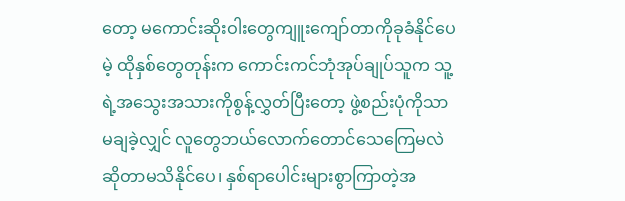တော့ မကောင်းဆိုးဝါးတွေကျူးကျော်တာကိုခုခံနိုင်ပေမဲ့ ထိုနှစ်တွေတုန်းက ကောင်းကင်ဘုံအုပ်ချုပ်သူက သူ့ရဲ့အသွေးအသားကိုစွန့်လွှတ်ပြီးတော့ ဖွဲ့စည်းပုံကိုသာမချခဲ့လျှင် လူတွေဘယ်လောက်တောင်သေကြေမလဲဆိုတာမသိနိုင်ပေ၊ နှစ်ရာပေါင်းများစွာကြာတဲ့အ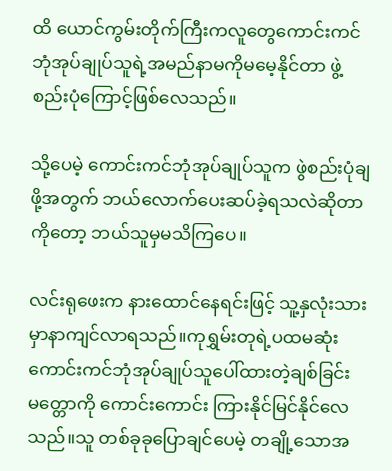ထိ ယောင်ကွမ်းတိုက်ကြီးကလူတွေကောင်းကင်ဘုံအုပ်ချုပ်သူရဲ့အမည်နာမကိုမမေ့နိုင်တာ ဖွဲ့စည်းပုံကြောင့်ဖြစ်လေသည်။

သို့ပေမဲ့ ကောင်းကင်ဘုံအုပ်ချုပ်သူက ဖွဲစည်းပုံချဖို့အတွက် ဘ‌ယ်လောက်ပေးဆပ်ခဲ့ရသလဲဆိုတာကိုတော့ ဘယ်သူမှမသိကြပေ။

လင်းရုဖေးက နားထောင်နေရင်းဖြင့် သူ့နှလုံးသားမှာနာကျင်လာရသည်။ကုရွှမ်းတုရဲ့ပထမဆုံးကောင်းကင်ဘုံအုပ်ချုပ်သူပေါ်ထားတဲ့ချစ်ခြင်းမတ္တောကို ကောင်းကောင်း ကြားနိုင်မြင်နိုင်လေသည်။သူ တစ်ခုခုပြောချင်ပေမဲ့ တချို့သောအ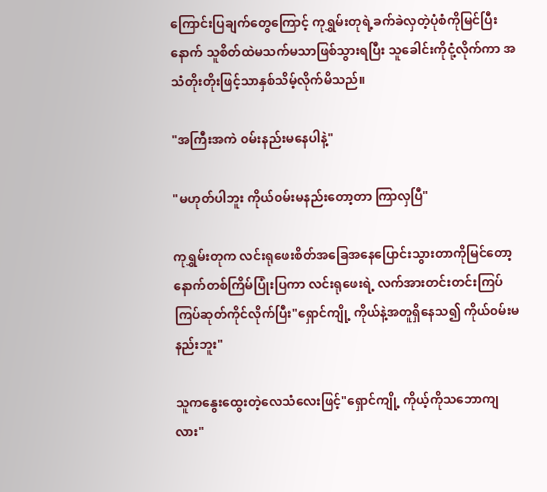ကြောင်းပြချက်တွေကြောင့် ကုရွှမ်းတုရဲ့ခက်ခဲလှတဲ့ပုံစံကိုမြင်ပြီးနောက် သူစိတ်ထဲမသက်မသာဖြစ်သွားရပြီး သူခေါင်းကိုငုံ့လိုက်ကာ အသံတိုးတိုးဖြင့်သာနှစ်သိမ့်လိုက်မိသည်။

"အကြီးအကဲ ၀မ်းနည်းမနေပါနဲ့"

"မဟုတ်ပါဘူး ကိုယ်၀မ်းမနည်းတော့တာ ကြာလှပြီ"

ကုရွှမ်းတုက လင်းရုဖေးစိတ်အခြေအနေပြောင်းသွားတာကိုမြင်တော့ နောက်တစ်ကြိမ်ပြုံးပြကာ လင်းရုဖေးရဲ့ လက်အားတင်းတင်းကြပ်ကြပ်ဆုတ်ကိုင်လိုက်ပြီး"ရှောင်ကျို့ ကိုယ်နဲ့အတူရှိနေသ၍ ကိုယ်၀မ်းမနည်းဘူး"

သူကနွေးထွေးတဲ့လေသံလေးဖြင့်"ရှောင်ကျို့ ကိုယ့်ကိုသဘောကျလား"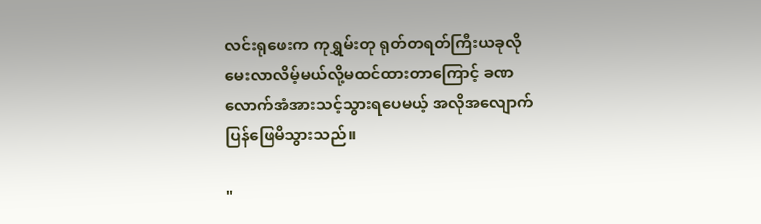လင်းရုဖေးက ကုရွှမ်းတု ရုတ်တရတ်ကြီးယခုလိုမေးလာလိမ့်မယ်လို့မထင်ထား‌တာကြောင့် ခဏလောက်အံအားသင့်သွားရပေမယ့် အလိုအလျောက်ပြန်ဖြေမိသွားသည်။

"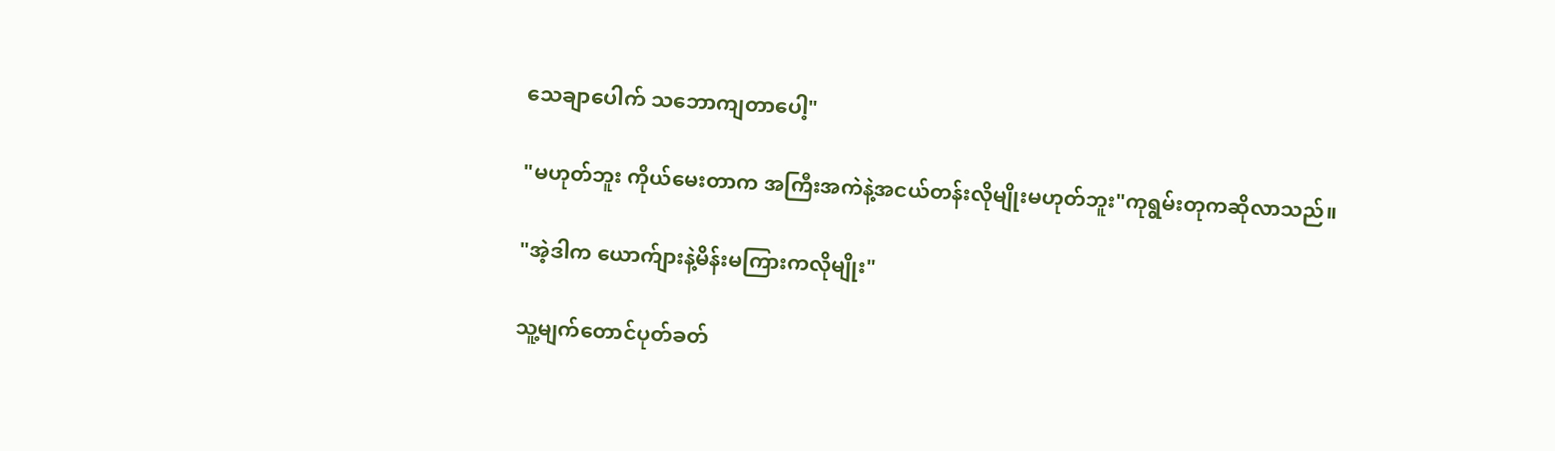သေချာပေါက် သဘောကျတာပေါ့"

"မဟုတ်ဘူး ကိုယ်မေးတာက အကြီးအကဲနဲ့အငယ်တန်းလိုမျိုးမဟုတ်ဘူး"ကုရွမ်းတုကဆိုလာသည်။

"အဲ့ဒါက ယောက်ျားနဲ့မိန်းမကြားကလိုမျိုး"

သူ့မျက်တောင်ပုတ်ခတ်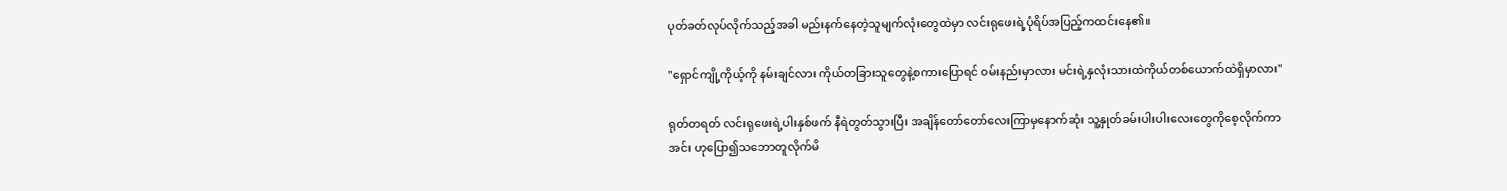ပုတ်ခတ်လုပ်လိုက်သည့်အခါ မည်းနက်နေတဲ့သူမျက်လုံးတွေထဲမှာ လင်းရုဖေးရဲ့ပုံရိပ်အပြည့်ကထင်းနေ၏။

"ရှောင်ကျို့ကိုယ့်ကို နမ်းချင်လား ကိုယ်တခြားသူတွေနဲ့စကားပြောရင် ၀မ်းနည်းမှာလား မင်းရဲ့နှလုံးသားထဲကိုယ်တစ်ယောက်ထဲရှိမှာလား"

ရုတ်တရတ် လင်းရုဖေးရဲ့ပါးနှစ်ဖက် နီရဲတွတ်သွားပြီး အချိန်တော်တော်လေးကြာမှနောက်ဆုံး သူ့နှုတ်ခမ်းပါးပါးလေးတွေကိုစေ့လိုက်ကာ အင်း ဟုပြော၍သဘောတူလိုက်မိ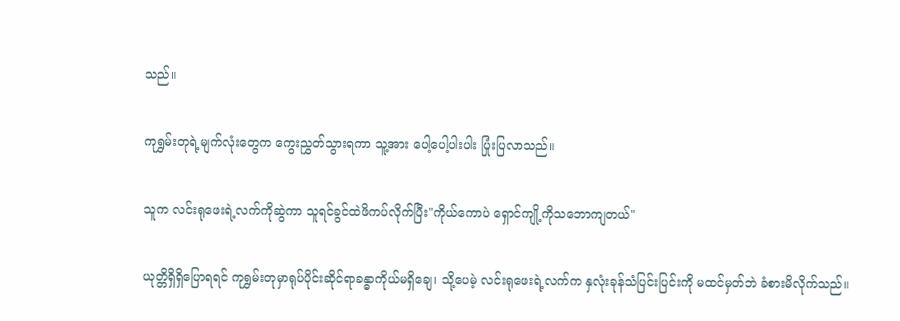သည်။

ကုရွှမ်းတုရဲ့မျက်လုံးတွေက ကွေးညွှတ်သွားရကာ သူ့အား ပေါ့ပေါ့ပါးပါး ပြုံးပြလာသည်။

သူက လင်းရုဖေးရဲ့လက်ကိုဆွဲကာ သူရင်ခွင်ထဲဖိကပ်လိုက်ပြီး"ကိုယ်ကောပဲ ရှောင်ကျို့ကိုသဘောကျတယ်"

ယုတ္တိရှိရှိပြောရရင် ကုရွှမ်းတုမှာရုပ်ပိုင်းဆိုင်ရာခန္ဓာကိုယ်မရှိချေ၊ သို့ပေမဲ့ လင်းရုဖေးရဲ့လက်က နှလုံးခုန်သံပြင်းပြင်းကို မထင်မှတ်ဘဲ ခံစားမိလိုက်သည်။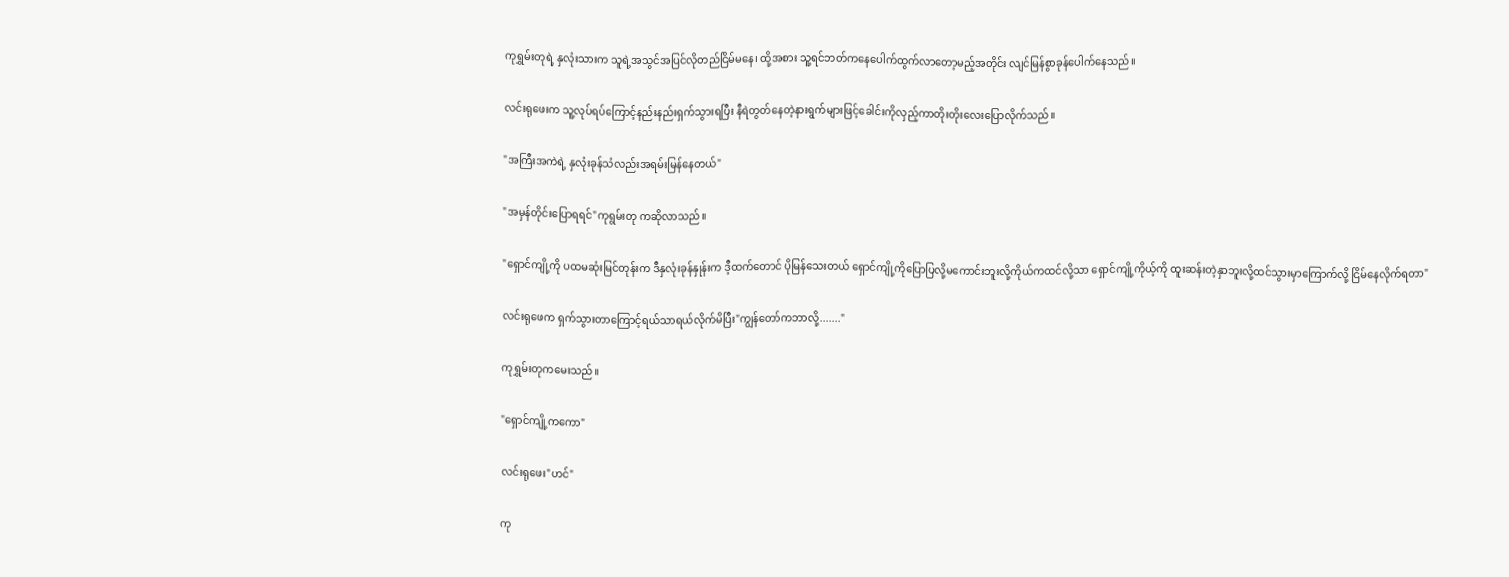ကုရွှမ်းတုရဲ့ နှလုံးသားက သူရဲ့အသွင်အပြင်လိုတည်ငြိမ်မနေ၊ ထို့အစား သူ့ရင်ဘတ်ကနေပေါက်ထွက်လာတော့မည့်အတိုင်း လျင်မြန်စွာခုန်ပေါက်နေသည်။

လင်းရုဖေးက သူ့လုပ်ရပ်ကြောင့်နည်းနည်းရှက်သွားရပြီး ‌နီရဲတွတ်နေတဲ့နားရွက်များဖြင့်ခေါင်းကိုလှည့်ကာတိုးတိုးလေးပြောလိုက်သည်။

"အကြီးအကဲရဲ့ နှလုံးခုန်သံလည်းအရမ်းမြန်နေတယ်"

"အမှန်တိုင်းပြောရရင်"ကုရွမ်းတု ကဆိုလာသည်။

"ရှောင်ကျို့ကို ပထမဆုံးမြင်တုန်းက ဒီနှလုံးခုန်နှုန်းက ဒီ့ထက်တောင် ပိုမြန်သေးတယ် ရှောင်ကျို့ကိုပြောပြလို့မကောင်းဘူးလို့ကိုယ်ကထင်လို့သာ ရှောင်ကျို့ကိုယ့်ကို ထူးဆန်းတဲ့နှာဘူးလို့ထင်သွားမှာကြောက်လို့ ငြိမ်နေလိုက်ရတာ"

လင်းရုဖေက ရှက်သွားတာကြောင့်ရယ်သာရယ်လိုက်မိပြီး"ကျွန်တော်ကဘာလို့......."

ကုရွှမ်းတုကမေးသည်။

"ရှောင်ကျို့ကကော"

လင်းရုဖေး"ဟင်"

ကု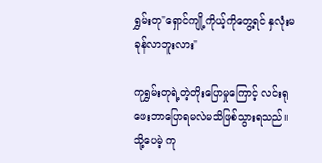ရွှမ်းတု"ရှောင်ကျို့ကိုယ့်ကိုတွေ့ရင် နှလုံးမခုန်လာဘူးလား"

ကုရွှမ်းတုရဲ့တဲ့တိုးပြောမှုကြောင့် လင်းရုဖေးဘာပြောရမလဲမသိဖြစ်သွားရသည်။ သို့ပေမဲ့ ကု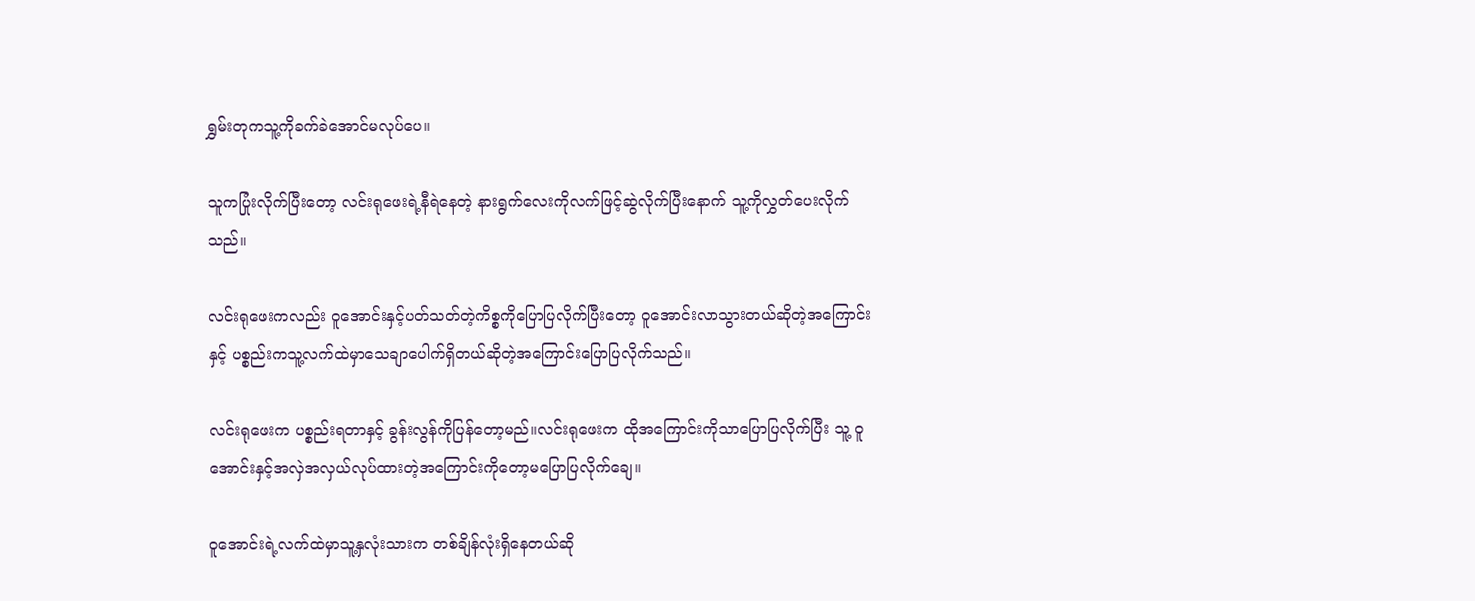ရွှမ်းတုကသူ့ကိုခက်ခဲအောင်မလုပ်ပေ။

သူကပြုံးလိုက်ပြီးတော့ လင်းရုဖေးရဲ့နီရဲနေတဲ့ နားရွက်လေးကိုလက်ဖြင့်ဆွဲလိုက်ပြီးနောက် သူ့ကိုလွှတ်ပေးလိုက်သည်။

လင်းရုဖေးကလည်း ဝူအောင်းနှင့်ပတ်သတ်တဲ့ကိစ္စကိုပြောပြလိုက်ပြီးတော့ ဝူအောင်းလာသွားတယ်ဆိုတဲ့အကြောင်းနှင့် ပစ္စည်းကသူ့လက်ထဲမှာသေချာပေါက်ရှိတယ်ဆိုတဲ့အကြောင်းပြောပြလိုက်သည်။

လင်းရုဖေးက ပစ္စည်းရတာနှင့် ခွန်းလွန်ကိုပြန်တော့မည်။လင်းရုဖေးက ထိုအကြောင်းကိုသာပြောပြလိုက်ပြီး သူ့ ဝူအောင်းနှင့်အလှဲအလှယ်လုပ်ထားတဲ့အကြောင်းကိုတော့မပြောပြလိုက်ချေ။

ဝူအောင်းရဲ့လက်ထဲမှာသူ့နှလုံးသားက တစ်ချိန်လုံးရှိနေတယ်ဆို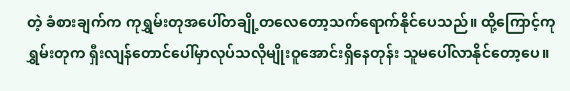တဲ့ ခံစားချက်က ကုရွှမ်းတုအပေါ်တချို့တလေတော့သက်ရောက်နိုင်ပေသည်။ ထို့ကြောင့်ကုရွှမ်းတုက ရှီးလျန်တောင်ပေါ်မှာလုပ်သလိုမျိုးဝူအောင်းရှိနေတုန်း သူမပေါ်လာနိုင်တော့ပေ။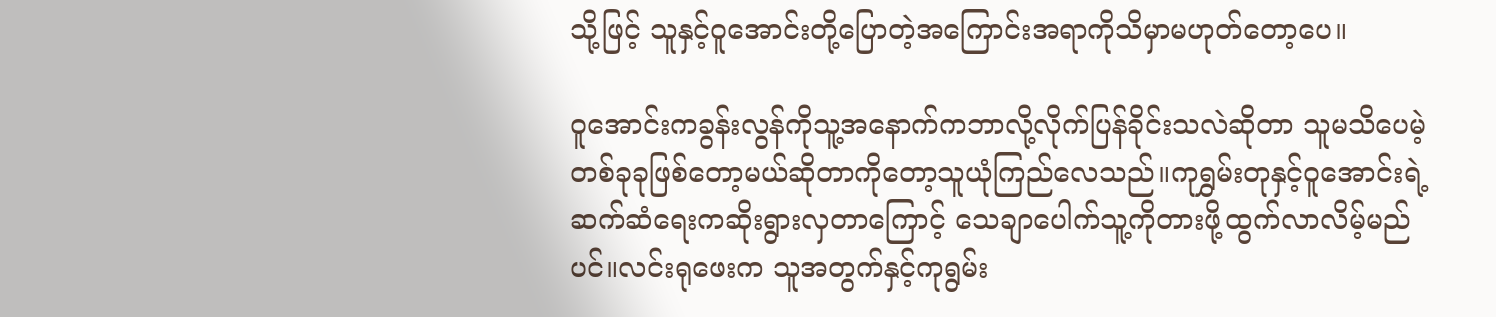သို့ဖြင့် သူနှင့်ဝူအောင်းတို့ပြောတဲ့အကြောင်းအရာကိုသိမှာမဟုတ်တော့ပေ။

ဝူအောင်းကခွန်းလွန်ကိုသူ့အနောက်ကဘာလို့လိုက်ပြန်ခိုင်းသလဲဆိုတာ သူမသိပေမဲ့ တစ်ခုခုဖြစ်တော့မယ်ဆိုတာကိုတော့သူယုံကြည်လေသည်။ကုရွှမ်းတုနှင့်ဝူအောင်းရဲ့ဆက်ဆံရေးကဆိုးရွားလှတာကြောင့် သေချာပေါက်သူ့ကိုတားဖို့ထွက်လာလိမ့်မည်ပင်။လင်းရုဖေးက သူအတွက်နှင့်ကုရွမ်း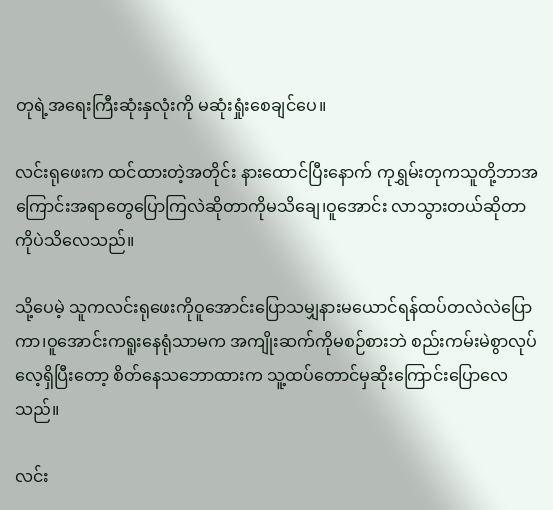တုရဲ့အရေးကြီးဆုံးနှလုံးကို မဆုံးရှုံးစေချင်ပေ။

လင်းရုဖေးက ထင်ထားတဲ့အတိုင်း နားထောင်ပြီးနောက် ကုရွှမ်းတုကသူတို့ဘာအကြောင်းအရာတွေပြောကြလဲဆိုတာကိုမသိချေ၊ဝူအောင်း လာသွားတယ်ဆိုတာကိုပဲသိလေသည်။

သို့ပေမဲ့ သူကလင်းရုဖေးကိုဝူအောင်းပြောသမျှနားမယောင်ရန်ထပ်တလဲလဲပြောကာ၊ဝူအောင်းကရူးနေရုံသာမက အကျိုးဆက်ကိုမစဉ်စားဘဲ စည်းကမ်းမဲစွာလုပ်လေ့ရှိပြီးတော့ စိတ်နေသဘောထားက သူ့ထပ်တောင်မှဆိုးကြောင်းပြောလေသည်။

လင်း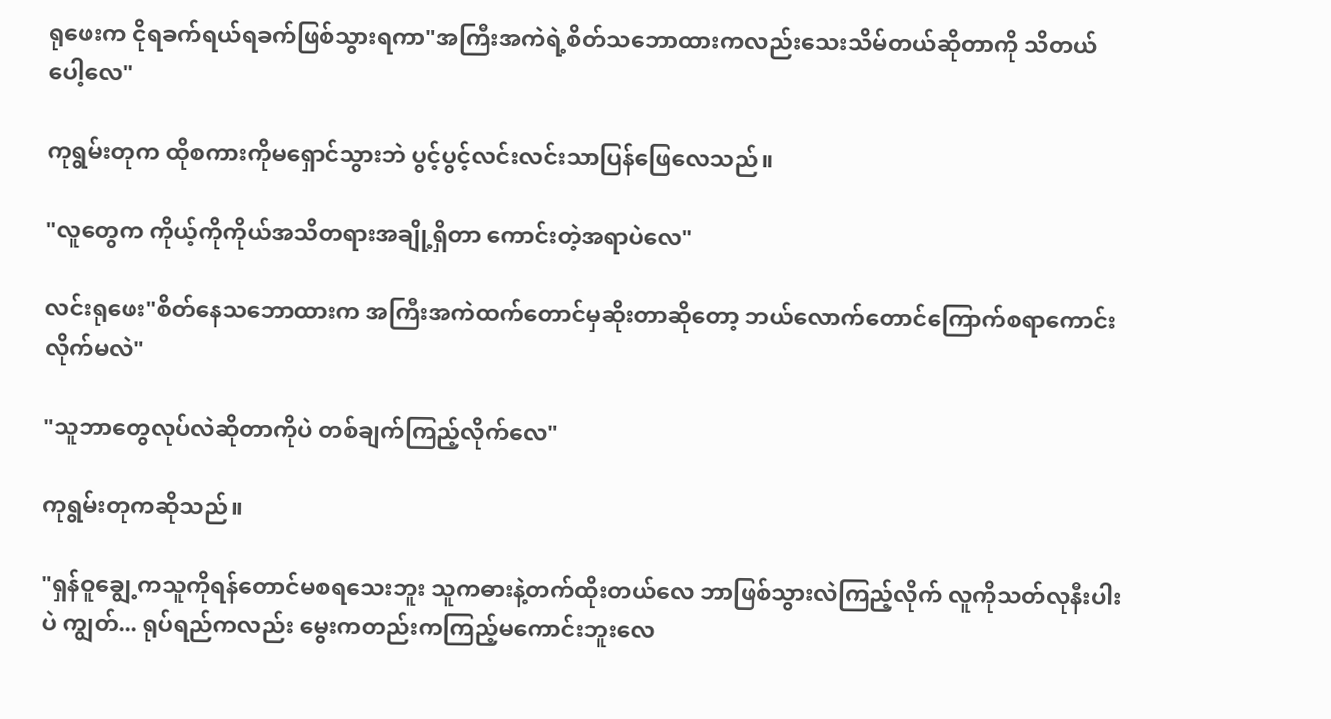ရုဖေးက ငိုရခက်ရယ်ရခက်ဖြစ်သွားရကာ"အကြီးအကဲရဲ့စိတ်သဘောထားကလည်းသေးသိမ်တယ်ဆိုတာကို သိတယ်ပေါ့လေ"

ကုရွမ်းတုက ထိုစကားကိုမရှောင်သွားဘဲ ပွင့်ပွင့်လင်းလင်းသာပြန်ဖြေလေသည်။

"လူတွေက ကိုယ့်ကိုကိုယ်အသိတရားအချို့ရှိတာ ကောင်းတဲ့အရာပဲလေ"

လင်းရုဖေး"စိတ်နေသဘောထားက အကြီးအကဲထက်တောင်မှဆိုးတာဆိုတော့ ဘယ်လောက်တောင်ကြောက်စရာကောင်းလိုက်မလဲ"

"သူဘာတွေလုပ်လဲဆိုတာကိုပဲ တစ်ချက်ကြည့်လိုက်လေ"

ကုရွမ်းတုကဆိုသည်။

"ရှန်ဝူချွေ့ကသူကိုရန်တောင်မစရသေးဘူး သူကဓားနဲ့တက်ထိုးတယ်လေ ဘာဖြစ်သွားလဲကြည့်လိုက် လူကိုသတ်လုနီးပါးပဲ ကျွတ်... ရုပ်ရည်ကလည်း မွေးကတည်းကကြည့်မကောင်းဘူးလေ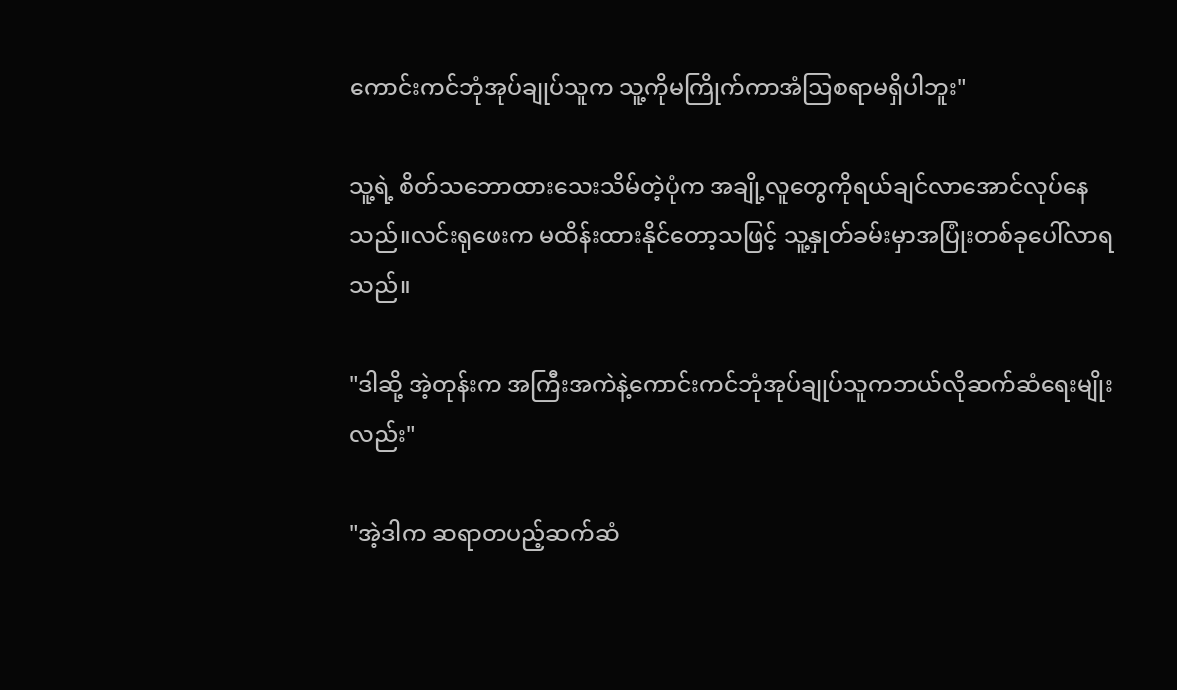ကောင်းကင်ဘုံအုပ်ချုပ်သူက သူ့ကိုမကြိုက်ကာအံဩစရာမရှိပါဘူး"

သူ့ရဲ့ စိတ်သဘောထားသေးသိမ်တဲ့ပုံက အချို့လူတွေကိုရယ်ချင်လာအောင်လုပ်နေသည်။လင်းရုဖေးက မထိန်းထားနိုင်တော့သဖြင့် သူ့နှုတ်ခမ်းမှာအပြုံးတစ်ခုပေါ်လာရသည်။

"ဒါဆို့ အဲ့တုန်းက အကြီးအကဲနဲ့ကောင်းကင်ဘုံအုပ်ချုပ်သူကဘယ်လိုဆက်ဆံရေးမျိုးလည်း"

"အဲ့ဒါက ဆရာတပည့်ဆက်ဆံ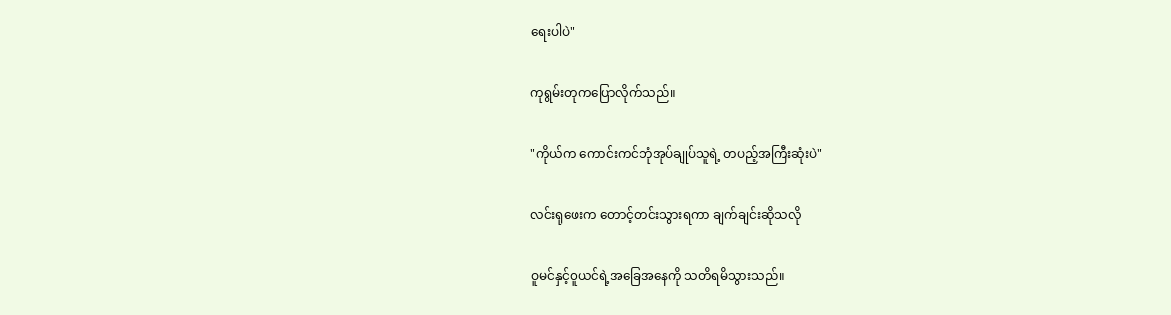ရေးပါပဲ"

ကုရွမ်းတုကပြောလိုက်သည်။

"ကိုယ်က ကောင်းကင်ဘုံအုပ်ချုပ်သူရဲ့ တပည့်အကြီးဆုံးပဲ"

လင်းရုဖေးက တောင့်တင်းသွားရကာ ချက်ချင်းဆိုသလို

ဝူမင်နှင့်၀ူယင်ရဲ့အခြေအနေကို သတိရမိသွားသည်။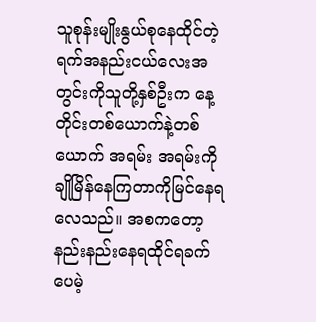သူစုန်းမျိုးနွယ်စုနေထိုင်တဲ့ရက်အနည်းငယ်လေးအတွင်းကိုသူတို့နှစ်ဦးက နေ့တိုင်းတစ်ယောက်နဲ့တစ်ယောက် အရမ်း အရမ်းကိုချိုမြိန်နေကြတာကိုမြင်နေရလေသည်။ အစကတော့ နည်းနည်းနေရထိုင်ရခက်ပေမဲ့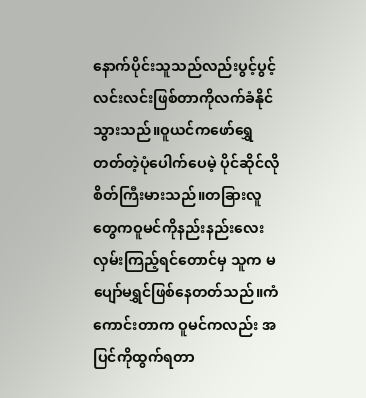နောက်ပိုင်းသူသည်လည်းပွင့်ပွင့်လင်းလင်းဖြစ်တာကိုလက်ခံနိုင်သွားသည်။ဝူယင်ကဖော်ရွှေတတ်တဲ့ပုံပေါက်ပေမဲ့ ပိုင်ဆိုင်လိုစိတ်ကြီးမားသည်။တခြားလူတွေကဝူမင်ကိုနည်းနည်းလေးလှမ်းကြည့်ရင်တောင်မှ သူက မပျော်မရွှင်ဖြစ်နေတတ်သည်။ကံကောင်းတာက ဝူမင်ကလည်း အပြင်ကိုထွက်ရတာ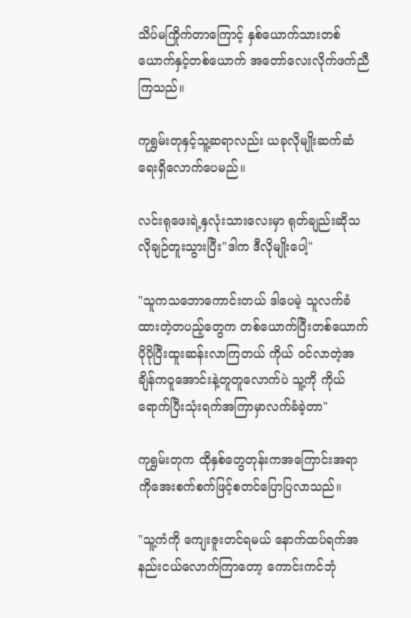သိပ်မကြိုက်တာကြောင့် နှစ်ယောက်သားတစ်ယောက်နှင့်တစ်ယောက် အတော်လေးလိုက်ဖက်ညီကြသည်။

ကုရွှမ်းတုနှင့်သူ့ဆရာလည်း ယခုလိုမျိုးဆက်ဆံရေးရှိလောက်ပေမည်။

လင်းရုဖေးရဲ့နှလုံးသားလေးမှာ ရုတ်ချည်းဆိုသလိုချဉ်တူးသွားပြီး"ဒါက ဒီလိုမျိုးပေါ့"

"သူကသဘောကောင်းတယ် ဒါပေမဲ့ သူလက်ခံထားတဲ့တပည့်တွေက တစ်ယောက်ပြီးတစ်ယောက်ပိုပိုပြီးထူးဆန်းလာကြတယ် ကိုယ် ၀င်လာတဲ့အချိန်ကဝူအောင်းနဲ့တူတူလောက်ပဲ သူ့ကို ကိုယ်ရောက်ပြီးသုံးရက်အကြာမှာလက်ခံခဲ့တာ"

ကုရွှမ်းတုက ထိုနှစ်တွေတုန်းကအကြောင်းအရာကိုအေးစက်စက်ဖြင့်စတင်ပြောပြလာသည်။

"သူ့ကံကို ကျေးဇူးတင်ရမယ် နောက်ထပ်ရက်အနည်းငယ်လောက်ကြာတော့ ကောင်းကင်ဘုံ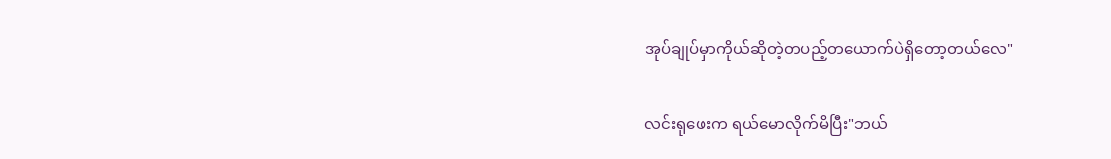အုပ်ချုပ်မှာကိုယ်ဆိုတဲ့တပည့်တယောက်ပဲရှိတော့တယ်လေ"

လင်းရုဖေးက ရယ်မောလိုက်မိပြီး"ဘယ်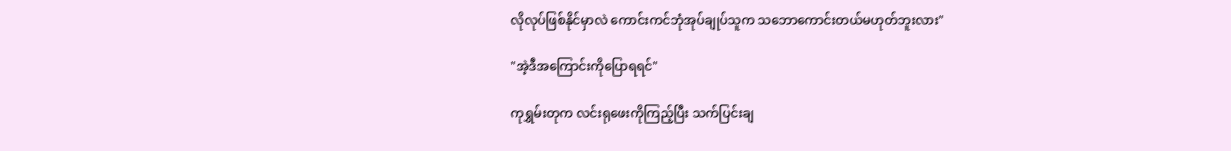လိုလုပ်ဖြစ်နိုင်မှာလဲ ကောင်းကင်ဘုံအုပ်ချုပ်သူက သဘောကောင်းတယ်မဟုတ်ဘူးလား"

"အဲ့ဒီအကြောင်းကိုပြောရရင်"

ကုရွှမ်းတုက လင်းရုဖေးကိုကြည့်ပြီး သက်ပြင်းချ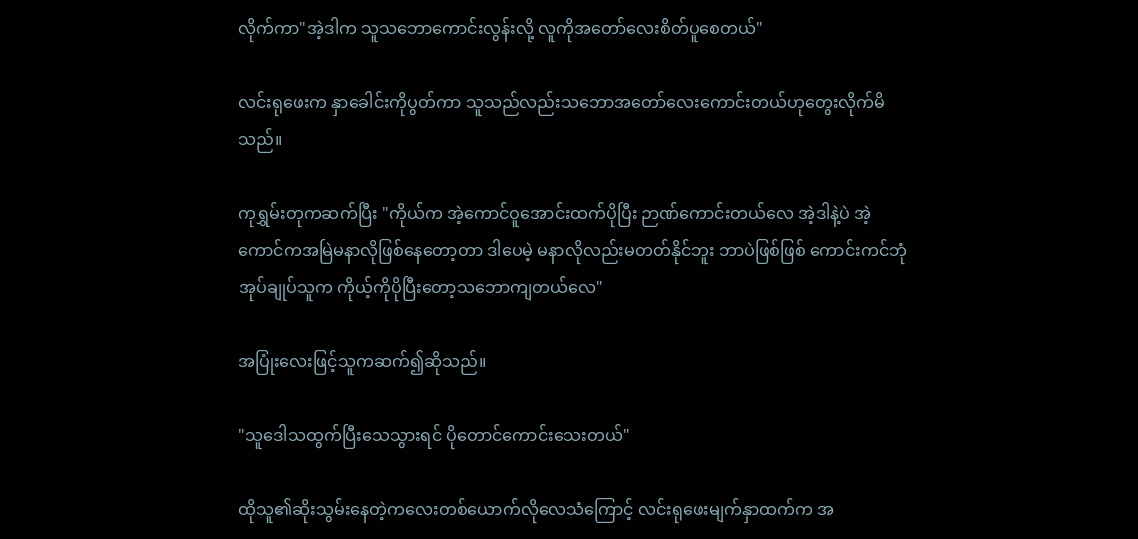လိုက်ကာ"အဲ့ဒါက သူသဘောကောင်းလွန်းလို့ လူကိုအတော်လေးစိတ်ပူစေတယ်"

လင်းရုဖေးက နှာခေါင်းကိုပွတ်ကာ သူသည်လည်းသဘောအတော်လေးကောင်းတယ်ဟုတွေးလိုက်မိသည်။

ကုရွှမ်းတုကဆက်ပြီး "ကိုယ်က အဲ့ကောင်ဝူအောင်းထက်ပိုပြီး ဉာဏ်ကောင်းတယ်လေ အဲ့ဒါနဲ့ပဲ အဲ့ကောင်ကအမြဲမနာလိုဖြစ်နေတော့တာ ဒါပေမဲ့ မနာလိုလည်းမတတ်နိုင်ဘူး ဘာပဲဖြစ်ဖြစ် ကောင်းကင်ဘုံအုပ်ချုပ်သူက ကိုယ့်ကိုပိုပြီးတော့သဘောကျတယ်လေ"

အပြုံးလေးဖြင့်သူကဆက်၍ဆိုသည်။

"သူဒေါသထွက်ပြီးသေသွားရင် ပိုတောင်ကောင်းသေးတယ်"

ထိုသူ၏ဆိုးသွမ်းနေတဲ့ကလေးတစ်ယောက်လိုလေသံကြောင့် လင်းရုဖေးမျက်နှာထက်က အ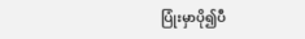ပြုံးမှာပို၍ပီ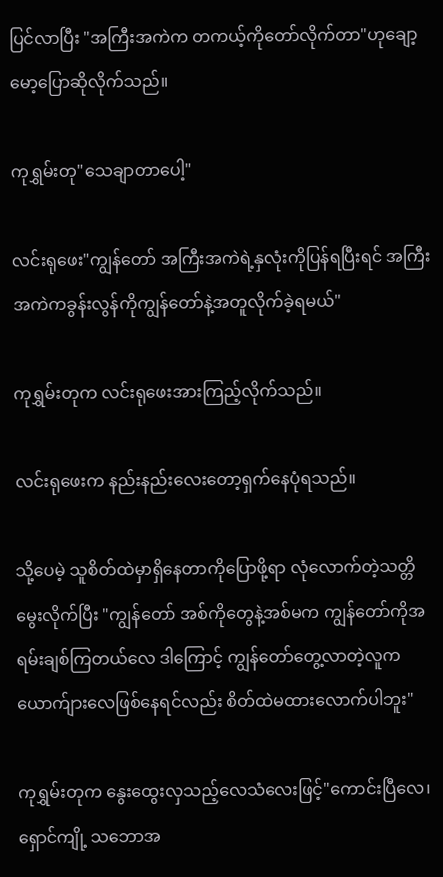ပြင်လာပြီး "အကြီးအကဲက တကယ့်ကိုတော်လိုက်တာ"ဟုချော့မော့ပြောဆိုလိုက်သည်။

ကုရွှမ်းတု"သေချာတာပေါ့"

လင်းရုဖေး"ကျွန်တော် အကြီးအကဲရဲ့နှလုံးကိုပြန်ရပြီးရင် အကြီးအကဲကခွန်းလွန်ကိုကျွန်တော်နဲ့အတူလိုက်ခဲ့ရမယ်"

ကုရွှမ်းတုက လင်းရုဖေးအားကြည့်လိုက်သည်။

လင်းရုဖေးက နည်းနည်းလေးတော့ရှက်နေပုံရသည်။

သို့ပေမဲ့ သူစိတ်ထဲမှာရှိနေတာ‌ကိုပြောဖို့ရာ လုံလောက်တဲ့သတ္တိမွေးလိုက်ပြီး "ကျွန်တော် အစ်ကိုတွေနဲ့အစ်မက ကျွန်တော်ကိုအရမ်းချစ်ကြတယ်လေ ဒါကြောင့် ကျွန်တော်တွေ့လာတဲ့လူကယောက်ျားလေဖြစ်နေရင်လည်း စိတ်ထဲမထားလောက်ပါဘူး"

ကုရွှမ်းတုက နွေးထွေးလှသည့်လေသံလေးဖြင့်"ကောင်းပြီလေ၊ရှောင်ကျို့ သဘောအ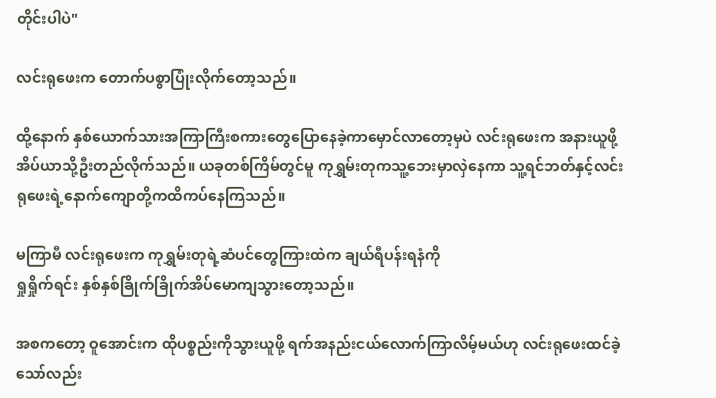တိုင်းပါပဲ"

လင်းရုဖေးက တောက်ပစွာပြုံးလိုက်တော့သည်။

ထို့နောက် နှစ်ယောက်သားအကြာကြီးစကားတွေပြောနေခဲ့ကာမှောင်လာတော့မှပဲ လင်းရုဖေးက အနားယူဖို့အိပ်ယာသို့ဦးတည်လိုက်သည်။ ယခုတစ်ကြိမ်တွင်မူ ကုရွှမ်းတုကသူ့ဘေးမှာလှဲနေကာ သူ့ရင်ဘတ်နှင့်လင်းရုဖေးရဲ့နောက်ကျောတို့ကထိကပ်‌နေကြသည်။

မကြာမီ လင်းရုဖေးက ကုရွှမ်းတုရဲ့ဆံပင်တွေကြားထဲက ချယ်ရီပန်းရနံကို
ရှုရှိုက်ရင်း နှစ်နှစ်ခြိုက်ခြိုက်အိပ်မောကျသွားတော့သည်။

အစကတော့ ဝူအောင်းက ထိုပစ္စည်းကိုသွားယူဖို့ ရက်အနည်းငယ်လောက်ကြာလိမ့်မယ်ဟု လင်းရုဖေးထင်ခဲ့သော်လည်း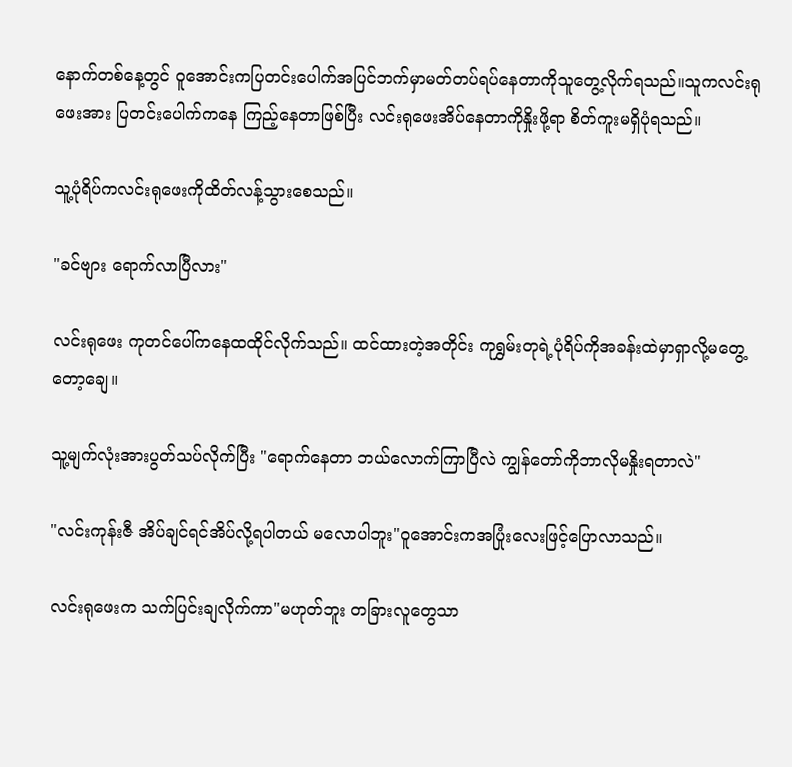နောက်တစ်နေ့တွင် ဝူအောင်းကပြတင်းပေါက်အပြင်ဘက်မှာမတ်တပ်ရပ်နေတာကိုသူတွေ့လိုက်ရသည်။သူကလင်းရုဖေးအား ပြတင်းပေါက်ကနေ ကြည့်နေတာဖြစ်ပြီး လင်းရုဖေးအိပ်နေတာကိုနှိုးဖို့ရာ စိတ်ကူးမရှိပုံရသည်။

သူ့ပုံရိပ်ကလင်းရုဖေးကိုထိတ်လန့်သွားစေသည်။

"ခင်ဗျား ရောက်လာပြီလား"

လင်းရုဖေး ကုတင်‌ပေါ်ကနေထထိုင်လိုက်သည်။ ထင်ထားတဲ့အတိုင်း ကုရွှမ်းတုရဲ့ပုံရိပ်ကိုအခန်းထဲမှာရှာလို့မတွေ့တော့ချေ။

သူ့မျက်လုံးအားပွတ်သပ်လိုက်ပြီး "ရောက်နေတာ ဘယ်လောက်ကြာပြီလဲ ကျွန်တော်ကိုဘာလိုမနှိုးရတာလဲ"

"လင်းကုန်းဇီ အိပ်ချင်ရင်အိပ်လို့ရပါတယ် မလောပါဘူး"ဝူအောင်းကအပြုံးလေးဖြင့်ပြောလာသည်။

လင်းရုဖေးက သက်ပြင်းချလိုက်ကာ"မဟုတ်ဘူး တခြားလူတွေသာ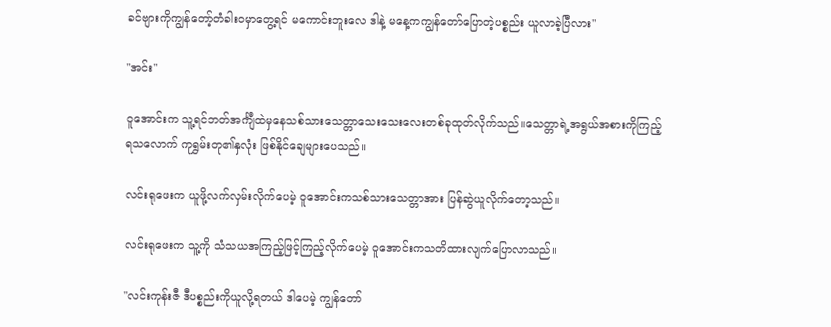ခင်ဗျားကိုကျွန်တော့်တံခါး၀မှာတွေ့ရင် မကောင်းဘူးလေ ဒါနဲ့ မနေ့ကကျွန်တော်ပြောတဲ့ပစ္စည်း ယူလာခဲ့ပြီလား"

"အင်း"

ဝူအောင်းက သူ့ရင်ဘတ်အင်္ကျီထဲမှနေသစ်သားသေတ္တာသေးသေးလေးတစ်ခုထုတ်လိုက်သည်။သေတ္တာရဲ့အရွယ်အစားကိုကြည့်ရ‌သလောက် ကုရွှမ်းတု၏နှလုံး ဖြစ်နိုင်ချေများပေသည်။

လင်းရုဖေးက ယူဖို့လက်လှမ်းလိုက်ပေမဲ့ ဝူအောင်းကသစ်သားသေတ္တာအား ပြန်ဆွဲယူလိုက်တော့သည်။

လင်းရုဖေးက သူ့ကို သံသယအကြည့်ဖြင့်ကြည့်လိုက်ပေမဲ့ ဝူအောင်းကသတိထားလျက်ပြောလာသည်။

"လင်းကုန်းဇီ ဒီပစ္စည်းကိုယူလို့ရတယ် ဒါပေမဲ့ ကျွန်တော်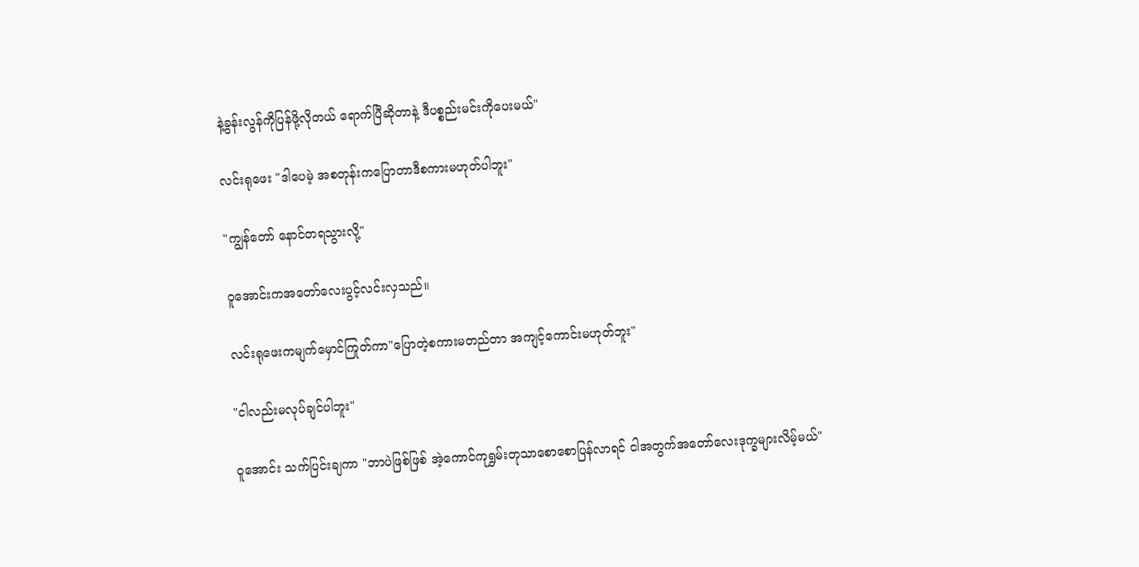နဲ့ခွန်းလွန်ကိုပြန်ဖို့လိုတယ် ရောက်ပြီဆိုတာနဲ့ ဒီပစ္စည်းမင်းကိုပေးမယ်"

လင်းရုဖေး "ဒါပေမဲ့ အစတုန်းကပြောတာဒီစကားမဟုတ်ပါဘူး"

"ကျွန်တော် နောင်တရသွားလို့"

ဝူအောင်းကအတော်လေးပွင့်လင်းလှသည်။

လင်းရုဖေးကမျက်မှောင်ကြုတ်ကာ"ပြောတဲ့စကားမတည်တာ ‌အကျင့်ကောင်းမဟုတ်ဘူး"

"ငါလည်းမလုပ်ချင်ပါဘူး"

ဝူအောင်း သက်ပြင်းချကာ "ဘာပဲဖြစ်ဖြစ် အဲ့ကောင်ကုရွှမ်းတုသာစောစောပြန်လာရင် ငါအတွက်အတော်လေးဒုက္ခများလိမ့်မယ်"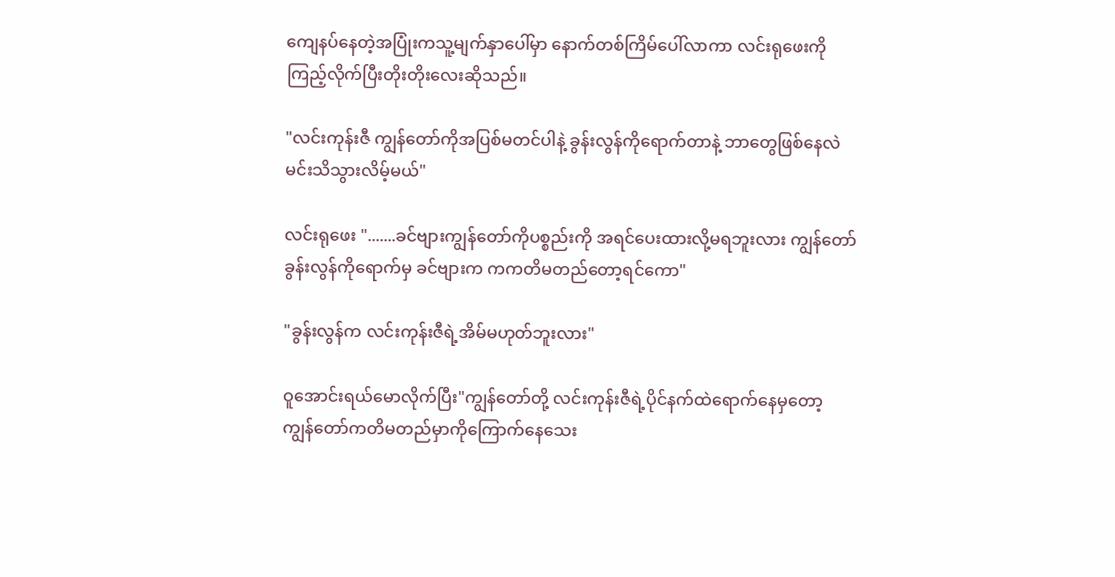ကျေနပ်နေတဲ့အပြုံးကသူ့မျက်နှာပေါ်မှာ နောက်တစ်ကြိမ်ပေါ်လာကာ လင်းရုဖေးကိုကြည့်လိုက်ပြီးတိုးတိုးလေးဆိုသည်။

"လင်းကုန်းဇီ ကျွန်တော်ကိုအပြစ်မတင်ပါနဲ့ ခွန်းလွန်ကိုရောက်တာနဲ့ ဘာတွေဖြစ်နေလဲမင်းသိသွားလိမ့်မယ်"

လင်းရုဖေး ".......ခင်ဗျားကျွန်တော်ကိုပစ္စည်းကို အရင်ပေးထားလို့မရဘူးလား ကျွန်တော်ခွန်းလွန်ကိုရောက်မှ ခင်ဗျားက ကကတိမတည်တော့ရင်ကော"

"ခွန်းလွန်က လင်းကုန်းဇီရဲ့အိမ်မဟုတ်ဘူးလား"

ဝူအောင်းရယ်မောလိုက်ပြီး"ကျွန်တော်တို့ လင်းကုန်းဇီရဲ့ပိုင်နက်ထဲရောက်နေမှတော့ ကျွန်တော်ကတိမတည်မှာကိုကြောက်နေသေး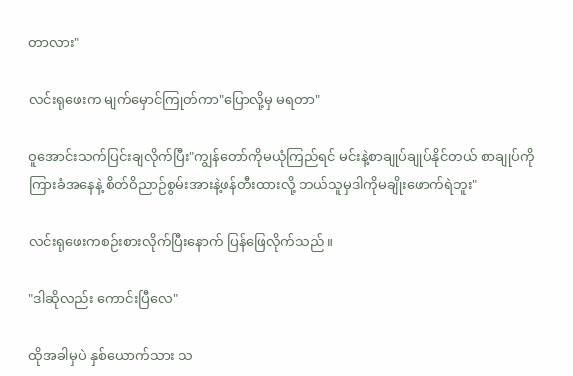တာလား"

လင်းရုဖေးက မျက်မှောင်ကြုတ်ကာ"ပြောလို့မှ မရတာ"

ဝူအောင်းသက်ပြင်းချလိုက်ပြီး"ကျွန်တော်ကိုမယုံကြည်ရင် မင်းနဲ့စာချုပ်ချုပ်နိုင်တယ် စာချုပ်ကိုကြားခံအနေနဲ့ စိတ်ဝိညာဉ်စွမ်းအားနဲ့ဖန်တီးထားလို့ ဘယ်သူမှဒါကိုမချိုးဖောက်ရဲဘူး"

လင်းရုဖေးကစဉ်းစားလိုက်ပြီးနောက် ပြန်ဖြေလိုက်သည်။

"ဒါဆိုလည်း ကောင်းပြီလေ"

ထိုအခါမှပဲ နှစ်ယောက်သား သ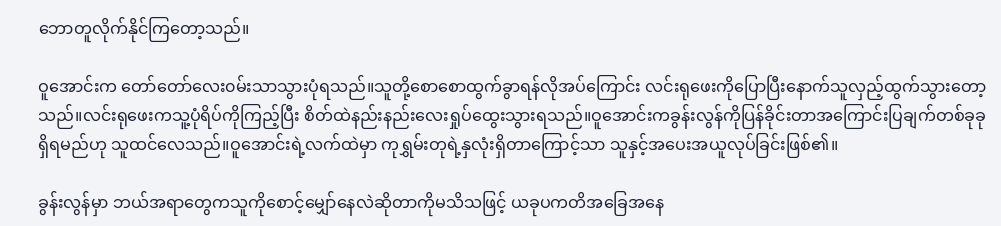ဘောတူလိုက်နိုင်ကြတော့သည်။

ဝူအောင်းက တော်တော်လေး၀မ်းသာသွားပုံရသည်။သူတို့စောစောထွက်ခွာရန်လိုအပ်ကြောင်း လင်းရုဖေးကိုပြောပြီးနောက်သူလှည့်ထွက်သွားတော့သည်။လင်းရုဖေးကသူ့ပုံရိပ်ကိုကြည့်ပြီး စိတ်ထဲနည်းနည်းလေးရှုပ်ထွေးသွားရသည်။ဝူအောင်းကခွန်းလွန်ကိုပြန်ခိုင်းတာအကြောင်းပြချက်တစ်ခုခုရှိရမည်ဟု သူထင်လေသည်။ဝူအောင်းရဲ့လက်ထဲမှာ ကုရွှမ်းတုရဲ့နှလုံးရှိတာကြောင့်သာ သူနှင့်အပေးအယူလုပ်ခြင်းဖြစ်၏။

ခွန်းလွန်မှာ ဘယ်အရာတွေကသူကိုစောင့်မျှော်နေလဲဆိုတာကိုမသိသဖြင့် ယခုပကတိအခြေအနေ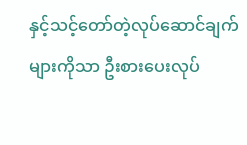နှင့်သင့်တော်တဲ့လုပ်ဆောင်ချက်များကိုသာ ဦးစားပေးလုပ်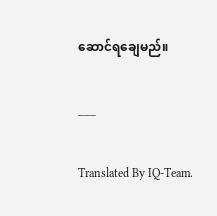ဆောင်ရချေမည်။

___

Translated By IQ-Team.